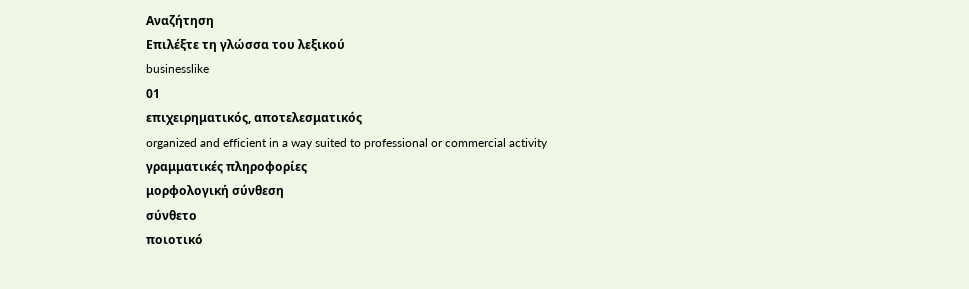Αναζήτηση
Επιλέξτε τη γλώσσα του λεξικού
businesslike
01
επιχειρηματικός, αποτελεσματικός
organized and efficient in a way suited to professional or commercial activity
γραμματικές πληροφορίες
μορφολογική σύνθεση
σύνθετο
ποιοτικό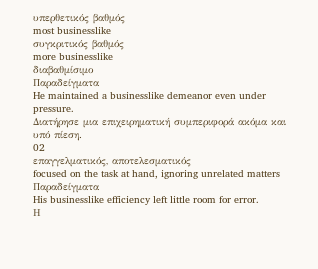υπερθετικός βαθμός
most businesslike
συγκριτικός βαθμός
more businesslike
διαβαθμίσιμο
Παραδείγματα
He maintained a businesslike demeanor even under pressure.
Διατήρησε μια επιχειρηματική συμπεριφορά ακόμα και υπό πίεση.
02
επαγγελματικός, αποτελεσματικός
focused on the task at hand, ignoring unrelated matters
Παραδείγματα
His businesslike efficiency left little room for error.
Η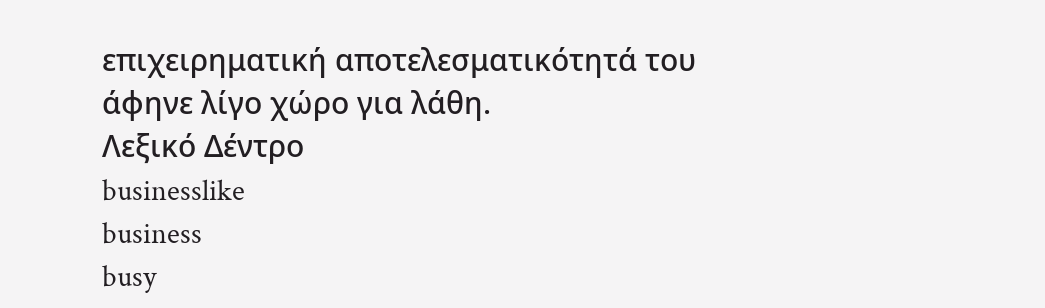επιχειρηματική αποτελεσματικότητά του άφηνε λίγο χώρο για λάθη.
Λεξικό Δέντρο
businesslike
business
busy